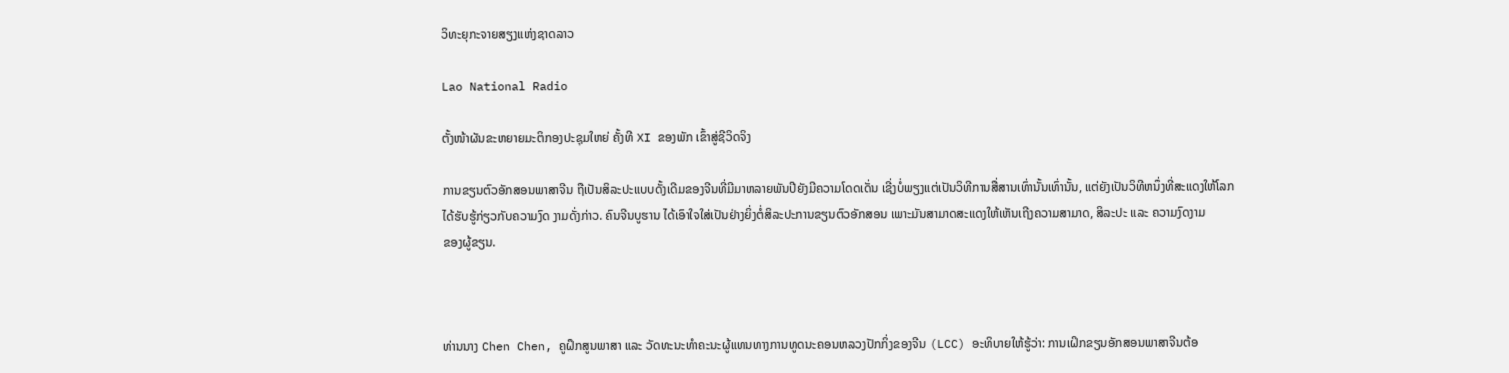ວິທະຍຸກະຈາຍສຽງແຫ່ງຊາດລາວ

Lao National Radio

ຕັ້ງໜ້າຜັນຂະຫຍາຍມະຕິກອງປະຊຸມໃຫຍ່ ຄັ້ງທີ XI ຂອງພັກ ເຂົ້າສູ່ຊີວິດຈິງ

ການຂຽນຕົວອັກສອນພາສາຈີນ ຖືເປັນສິລະປະແບບດັ້ງເດີມຂອງຈີນທີ່ມີມາຫລາຍພັນປີຍັງມີຄວາມໂດດເດັ່ນ ເຊີ່ງບໍ່ພຽງແຕ່ເປັນວິທີການສື່ສານເທົ່ານັ້ນເທົ່ານັ້ນ, ແຕ່ຍັງເປັນວິທີຫນຶ່ງທີ່ສະແດງໃຫ້ໂລກ
ໄດ້ຮັບຮູ້ກ່ຽວກັບຄວາມງົດ ງາມດັ່ງກ່າວ. ຄົນຈີນບູຮານ ໄດ້ເອົາໃຈໃສ່ເປັນຢ່າງຍິ່ງຕໍ່ສິລະປະການຂຽນຕົວອັກສອນ ເພາະມັນສາມາດສະແດງໃຫ້ເຫັນເຖີງຄວາມສາມາດ, ສິລະປະ ແລະ ຄວາມງົດງາມ
ຂອງຜູ້ຂຽນ.



ທ່ານນາງ Chen Chen, ຄູຝຶກສູນພາສາ ແລະ ວັດທະນະທໍາຄະນະຜູ້ແທນທາງການທູດນະຄອນຫລວງປັກກິ່ງຂອງຈີນ (LCC) ອະທິບາຍໃຫ້ຮູ້ວ່າ: ການເຝິກຂຽນອັກສອນພາສາຈີນຕ້ອ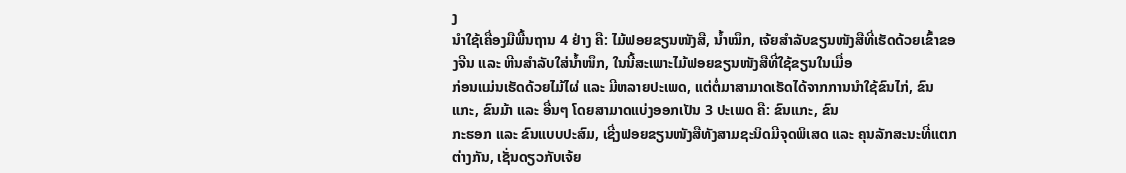ງ
ນໍາໃຊ້ເຄື່ອງມືພື້ນຖານ 4 ຢ່າງ ຄື: ໄມ້ຟອຍຂຽນໜັງສື, ນໍ້າໝຶກ, ເຈ້ຍສໍາລັບຂຽນໜັງສືທີ່ເຮັດດ້ວຍເຂົ້າຂອງຈີນ ແລະ ຫີນສໍາລັບໃສ່ນໍ້າໜຶກ, ໃນນີ້ສະເພາະໄມ້ຟອຍຂຽນໜັງສືທີ່ໃຊ້ຂຽນໃນເມື່ອ
ກ່ອນແມ່ນເຮັດດ້ວຍໄມ້ໄຜ່ ແລະ ມີຫລາຍປະເພດ, ແຕ່ຕໍ່ມາສາມາດເຮັດໄດ້ຈາກການນໍາໃຊ້ຂົນໄກ່, ຂົນແກະ, ຂົນມ້າ ແລະ ອື່ນໆ ໂດຍສາມາດແບ່ງອອກເປັນ 3 ປະເພດ ຄື: ຂົນແກະ, ຂົນ
ກະຮອກ ແລະ ຂົນແບບປະສົມ, ເຊີ່ງຟອຍຂຽນໜັງສືທັງສາມຊະນິດມີຈຸດພິເສດ ແລະ ຄຸນລັກສະນະທີ່ແຕກຕ່າງກັນ, ເຊັ່ນດຽວກັບເຈ້ຍ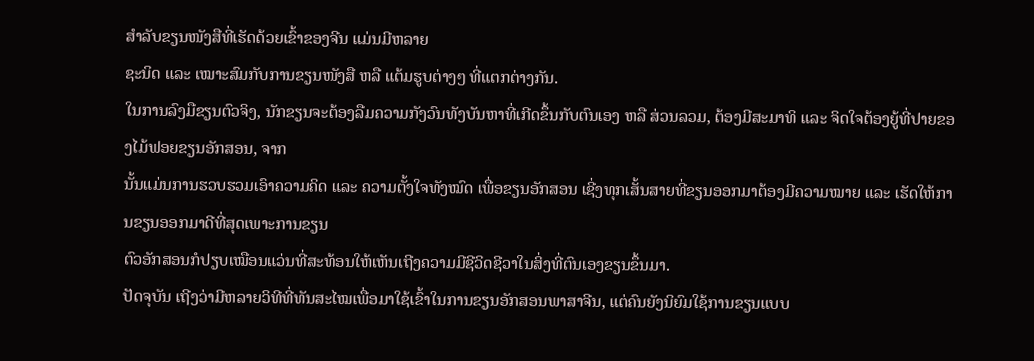ສໍາລັບຂຽນໜັງສືທີ່ເຮັດດ້ວຍເຂົ້າຂອງຈີນ ແມ່ນມີຫລາຍ
ຊະນິດ ແລະ ເໝາະສົມກັບການຂຽນໜັງສື ຫລື ແຕ້ມຮູບຕ່າງໆ ທີ່ແຕກຕ່າງກັນ.
ໃນການລົງມືຂຽນຕົວຈິງ, ນັກຂຽນຈະຕ້ອງລືມຄວາມກັງວົນທັງບັນຫາທີ່ເກີດຂຶ້ນກັບຕົນເອງ ຫລື ສ່ວນລວມ, ຕ້ອງມີສະມາທິ ແລະ ຈິດໃຈຕ້ອງຍູ້ທີ່ປາຍຂອງໄມ້ຟອຍຂຽນອັກສອນ, ຈາກ
ນັ້ນແມ່ນການຮວບຮວມເອົາຄວາມຄິດ ແລະ ຄວາມຕັ້ງໃຈທັງໝົດ ເພື່ອຂຽນອັກສອນ ເຊີ່ງທຸກເສັ້ນສາຍທີ່ຂຽນອອກມາຕ້ອງມີຄວາມໝາຍ ແລະ ເຮັດໃຫ້ການຂຽນອອກມາດີທີ່ສຸດເພາະການຂຽນ
ຕົວອັກສອນກໍປຽບເໝືອນແວ່ນທີ່ສະທ້ອນໃຫ້ເຫັນເຖີງຄວາມມີຊີວິດຊີວາໃນສິ່ງທີ່ຕົນເອງຂຽນຂຶ້ນມາ.
ປັດຈຸບັນ ເຖີງວ່າມີຫລາຍວິທີທີ່ທັນສະໄໝເພື່ອມາໃຊ້ເຂົ້າໃນການຂຽນອັກສອນພາສາຈີນ, ແຕ່ຄົນຍັງນິຍົມໃຊ້ການຂຽນແບບ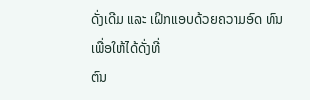ດັ່ງເດີມ ແລະ ເຝິກແອບດ້ວຍຄວາມອົດ ທົນເພື່ອໃຫ້ໄດ້ດັ່ງທີ່
ຕົນ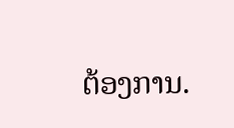ຕ້ອງການ.